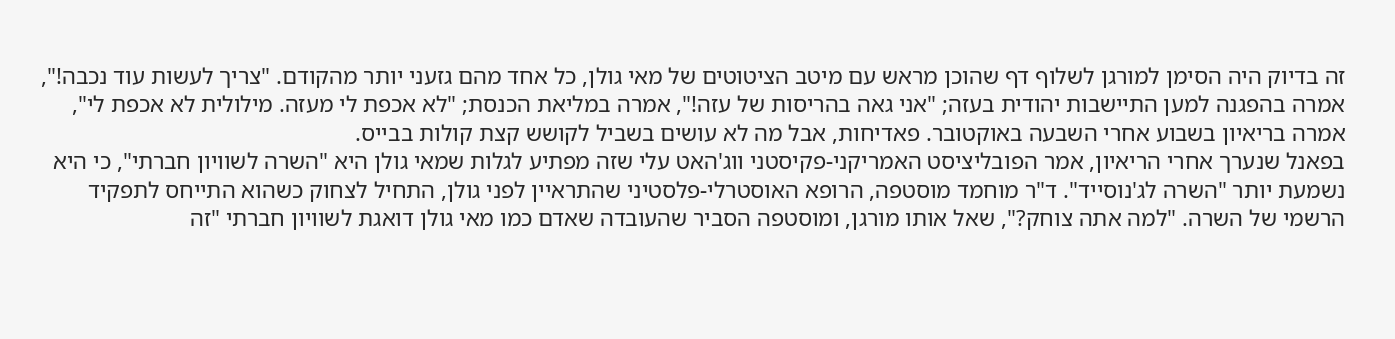זה בדיוק היה הסימן למורגן לשלוף דף שהוכן מראש עם מיטב הציטוטים של מאי גולן, כל אחד מהם גזעני יותר מהקודם. "צריך לעשות עוד נכבה!", אמרה בהפגנה למען התיישבות יהודית בעזה; "אני גאה בהריסות של עזה!", אמרה במליאת הכנסת; "לא אכפת לי מעזה. מילולית לא אכפת לי", אמרה בריאיון בשבוע אחרי השבעה באוקטובר. פאדיחות, אבל מה לא עושים בשביל לקושש קצת קולות בבייס.
בפאנל שנערך אחרי הריאיון, אמר הפובליציסט האמריקני-פקיסטני ווג'האט עלי שזה מפתיע לגלות שמאי גולן היא "השרה לשוויון חברתי", כי היא נשמעת יותר "השרה לג'נוסייד". ד"ר מוחמד מוסטפה, הרופא האוסטרלי-פלסטיני שהתראיין לפני גולן, התחיל לצחוק כשהוא התייחס לתפקיד הרשמי של השרה. "למה אתה צוחק?", שאל אותו מורגן, ומוסטפה הסביר שהעובדה שאדם כמו מאי גולן דואגת לשוויון חברתי "זה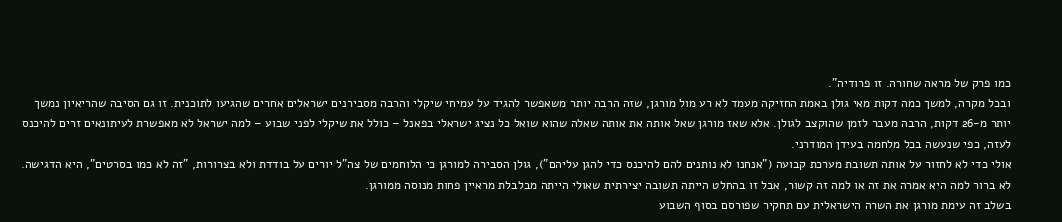כמו פרק של מראה שחורה. זו פרודיה".
ובכל מקרה, למשך כמה דקות מאי גולן באמת החזיקה מעמד לא רע מול מורגן, שזה הרבה יותר משאפשר להגיד על עמיחי שיקלי והרבה מסבירנים ישראלים אחרים שהגיעו לתוכנית. זו גם הסיבה שהריאיון נמשך יותר מ-26 דקות, הרבה מעבר לזמן שהוקצב לגולן. אלא שאז מורגן שאל אותה את אותה שאלה שהוא שואל כל נציג ישראלי בפאנל – כולל את שיקלי לפני שבוע – למה ישראל לא מאפשרת לעיתונאים זרים להיכנס לעזה, כפי שנעשה בכל מלחמה בעידן המודרני.
אולי כדי לא לחזור על אותה תשובת מערכת קבועה ("אנחנו לא נותנים להם להיכנס כדי להגן עליהם"), גולן הסבירה למורגן כי הלוחמים של צה"ל יורים על בודדת ולא בצרורות, "זה לא כמו בסרטים", היא הדגישה. לא ברור למה היא אמרה את זה או למה זה קשור, אבל זו בהחלט הייתה תשובה יצירתית שאולי הייתה מבלבלת מראיין פחות מנוסה ממורגן.
בשלב זה עימת מורגן את השרה הישראלית עם תחקיר שפורסם בסוף השבוע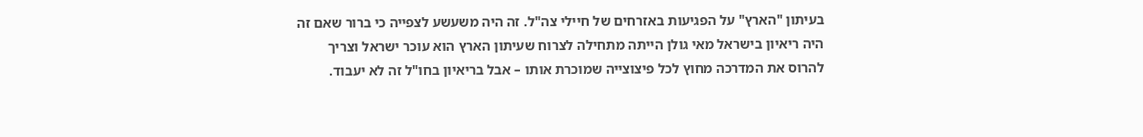בעיתון "הארץ" על הפגיעות באזרחים של חיילי צה"ל. זה היה משעשע לצפייה כי ברור שאם זה היה ריאיון בישראל מאי גולן הייתה מתחילה לצרוח שעיתון הארץ הוא עוכר ישראל וצריך להרוס את המדרכה מחוץ לכל פיצוצייה שמוכרת אותו – אבל בריאיון בחו"ל זה לא יעבוד.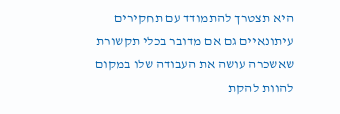היא תצטרך להתמודד עם תחקירים עיתונאיים גם אם מדובר בכלי תקשורת שאשכרה עושה את העבודה שלו במקום להוות להקת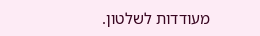מעודדות לשלטון.